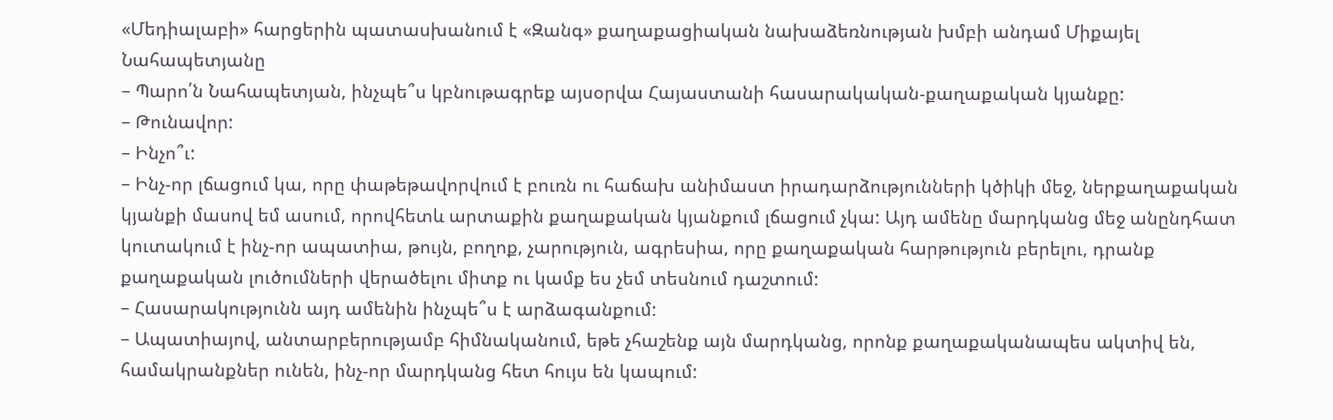«Մեդիալաբի» հարցերին պատասխանում է «Զանգ» քաղաքացիական նախաձեռնության խմբի անդամ Միքայել Նահապետյանը
– Պարո՛ն Նահապետյան, ինչպե՞ս կբնութագրեք այսօրվա Հայաստանի հասարակական-քաղաքական կյանքը:
– Թունավոր:
– Ինչո՞ւ:
– Ինչ-որ լճացում կա, որը փաթեթավորվում է բուռն ու հաճախ անիմաստ իրադարձությունների կծիկի մեջ, ներքաղաքական կյանքի մասով եմ ասում, որովհետև արտաքին քաղաքական կյանքում լճացում չկա: Այդ ամենը մարդկանց մեջ անընդհատ կուտակում է ինչ-որ ապատիա, թույն, բողոք, չարություն, ագրեսիա, որը քաղաքական հարթություն բերելու, դրանք քաղաքական լուծումների վերածելու միտք ու կամք ես չեմ տեսնում դաշտում:
– Հասարակությունն այդ ամենին ինչպե՞ս է արձագանքում:
– Ապատիայով, անտարբերությամբ հիմնականում, եթե չհաշենք այն մարդկանց, որոնք քաղաքականապես ակտիվ են, համակրանքներ ունեն, ինչ-որ մարդկանց հետ հույս են կապում: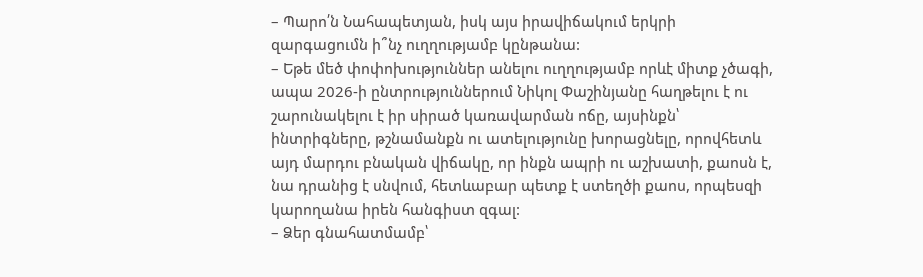– Պարո՛ն Նահապետյան, իսկ այս իրավիճակում երկրի զարգացումն ի՞նչ ուղղությամբ կընթանա:
– Եթե մեծ փոփոխություններ անելու ուղղությամբ որևէ միտք չծագի, ապա 2026-ի ընտրություններում Նիկոլ Փաշինյանը հաղթելու է ու շարունակելու է իր սիրած կառավարման ոճը, այսինքն՝ ինտրիգները, թշնամանքն ու ատելությունը խորացնելը, որովհետև այդ մարդու բնական վիճակը, որ ինքն ապրի ու աշխատի, քաոսն է, նա դրանից է սնվում, հետևաբար պետք է ստեղծի քաոս, որպեսզի կարողանա իրեն հանգիստ զգալ:
– Ձեր գնահատմամբ՝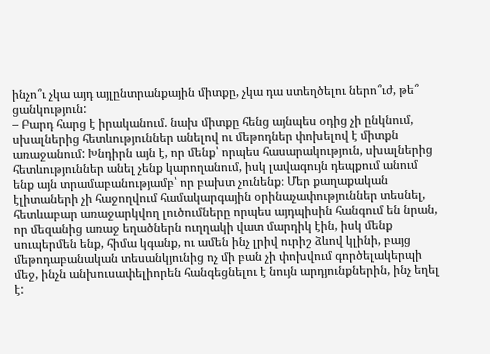ինչո՞ւ չկա այդ այլընտրանքային միտքը, չկա դա ստեղծելու ներո՞ւժ, թե՞ ցանկություն:
– Բարդ հարց է իրականում. նախ միտքը հենց այնպես օդից չի ընկնում, սխալներից հետևություններ անելով ու մեթոդներ փոխելով է միտքն առաջանում: Խնդիրն այն է, որ մենք՝ որպես հասարակություն, սխալներից հետևություններ անել չենք կարողանում, իսկ լավագույն դեպքում անում ենք այն տրամաբանությամբ՝ որ բախտ չունենք։ Մեր քաղաքական էլիտաների չի հաջողվում համակարգային օրինաչափություններ տեսնել, հետևաբար առաջարկվող լուծումները որպես այդպիսին հանգում են նրան, որ մեզանից առաջ եղածներն ուղղակի վատ մարդիկ էին, իսկ մենք սուպերմեն ենք, հիմա կգանք, ու ամեն ինչ լրիվ ուրիշ ձևով կլինի, բայց մեթոդաբանական տեսանկյունից ոչ մի բան չի փոխվում գործելակերպի մեջ, ինչն անխուսափելիորեն հանգեցնելու է նույն արդյունքներին, ինչ եղել է: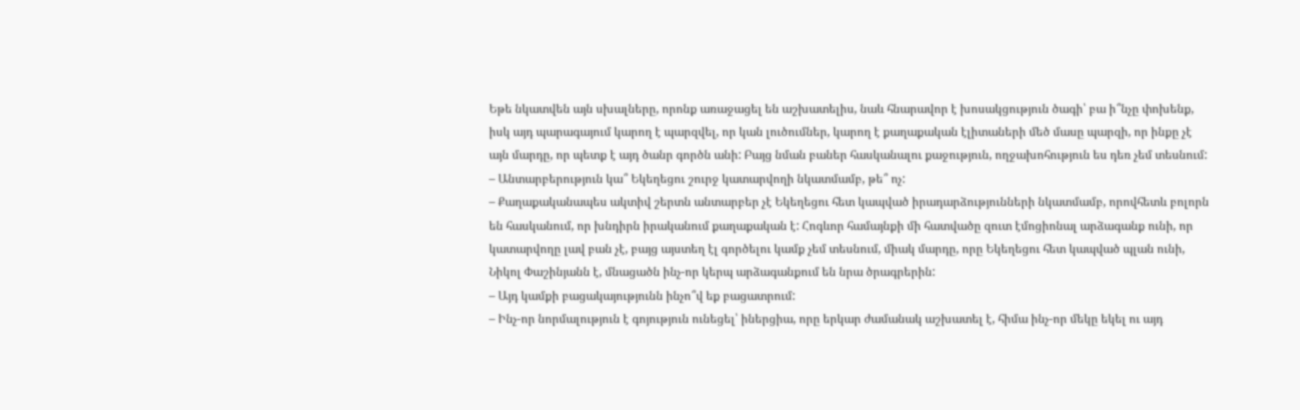Եթե նկատվեն այն սխալները, որոնք առաջացել են աշխատելիս, նաև հնարավոր է խոսակցություն ծագի՝ բա ի՞նչը փոխենք, իսկ այդ պարագայում կարող է պարզվել, որ կան լուծումներ, կարող է քաղաքական էլիտաների մեծ մասը պարզի, որ ինքը չէ այն մարդը, որ պետք է այդ ծանր գործն անի: Բայց նման բաներ հասկանալու քաջություն, ողջախոհություն ես դեռ չեմ տեսնում:
– Անտարբերություն կա՞ Եկեղեցու շուրջ կատարվողի նկատմամբ, թե՞ ոչ:
– Քաղաքականապես ակտիվ շերտն անտարբեր չէ Եկեղեցու հետ կապված իրադարձությունների նկատմամբ, որովհետև բոլորն են հասկանում, որ խնդիրն իրականում քաղաքական է: Հոգևոր համայնքի մի հատվածը զուտ էմոցիոնալ արձագանք ունի, որ կատարվողը լավ բան չէ, բայց այստեղ էլ գործելու կամք չեմ տեսնում, միակ մարդը, որը Եկեղեցու հետ կապված պլան ունի, Նիկոլ Փաշինյանն է, մնացածն ինչ-որ կերպ արձագանքում են նրա ծրագրերին:
– Այդ կամքի բացակայությունն ինչո՞վ եք բացատրում:
– Ինչ-որ նորմալություն է գոյություն ունեցել՝ իներցիա, որը երկար ժամանակ աշխատել է, հիմա ինչ-որ մեկը եկել ու այդ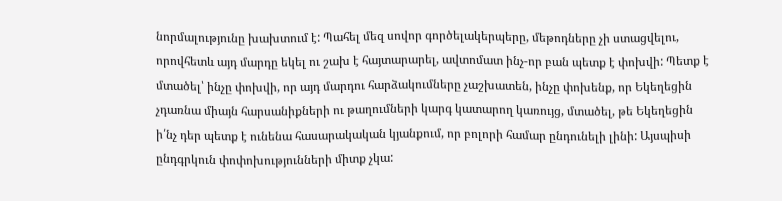նորմալությունը խախտում է: Պահել մեզ սովոր գործելակերպերը, մեթոդները չի ստացվելու, որովհետև այդ մարդը եկել ու շախ է հայտարարել, ավտոմատ ինչ-որ բան պետք է փոխվի: Պետք է մտածել՝ ինչը փոխվի, որ այդ մարդու հարձակումները չաշխատեն, ինչը փոխենք, որ Եկեղեցին չդառնա միայն հարսանիքների ու թաղումների կարգ կատարող կառույց, մտածել, թե Եկեղեցին ի՛նչ դեր պետք է ունենա հասարակական կյանքում, որ բոլորի համար ընդունելի լինի: Այսպիսի ընդգրկուն փոփոխությունների միտք չկա: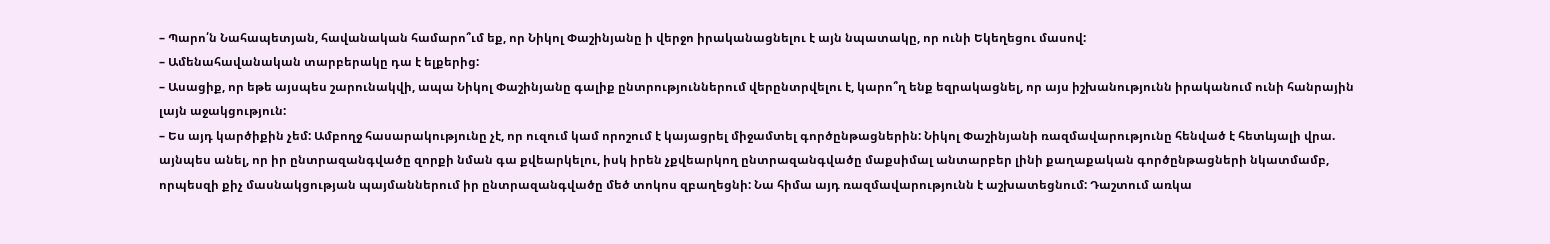– Պարո՛ն Նահապետյան, հավանական համարո՞ւմ եք, որ Նիկոլ Փաշինյանը ի վերջո իրականացնելու է այն նպատակը, որ ունի Եկեղեցու մասով:
– Ամենահավանական տարբերակը դա է ելքերից:
– Ասացիք, որ եթե այսպես շարունակվի, ապա Նիկոլ Փաշինյանը գալիք ընտրություններում վերընտրվելու է, կարո՞ղ ենք եզրակացնել, որ այս իշխանությունն իրականում ունի հանրային լայն աջակցություն:
– Ես այդ կարծիքին չեմ: Ամբողջ հասարակությունը չէ, որ ուզում կամ որոշում է կայացրել միջամտել գործընթացներին: Նիկոլ Փաշինյանի ռազմավարությունը հենված է հետևյալի վրա. այնպես անել, որ իր ընտրազանգվածը զորքի նման գա քվեարկելու, իսկ իրեն չքվեարկող ընտրազանգվածը մաքսիմալ անտարբեր լինի քաղաքական գործընթացների նկատմամբ, որպեսզի քիչ մասնակցության պայմաններում իր ընտրազանգվածը մեծ տոկոս զբաղեցնի: Նա հիմա այդ ռազմավարությունն է աշխատեցնում: Դաշտում առկա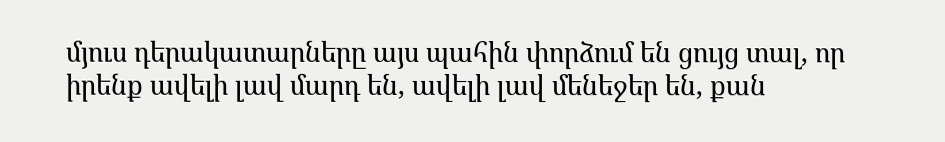մյուս դերակատարները այս պահին փորձում են ցույց տալ, որ իրենք ավելի լավ մարդ են, ավելի լավ մենեջեր են, քան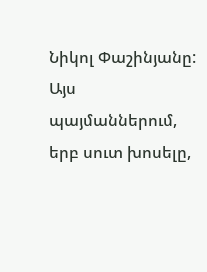Նիկոլ Փաշինյանը:
Այս պայմաններում, երբ սուտ խոսելը,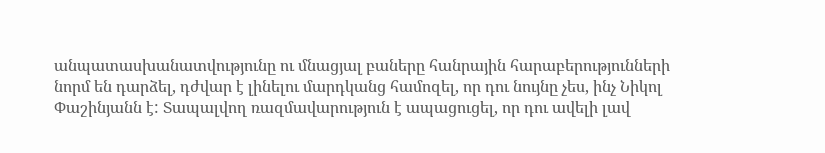անպատասխանատվությունը ու մնացյալ բաները հանրային հարաբերությունների նորմ են դարձել, դժվար է լինելու մարդկանց համոզել, որ դու նույնը չես, ինչ Նիկոլ Փաշինյանն է: Տապալվող ռազմավարություն է ապացուցել, որ դու ավելի լավ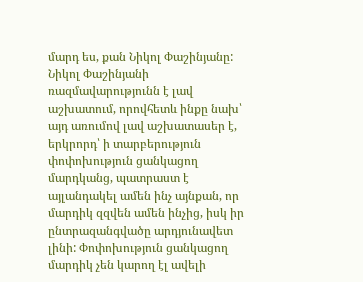մարդ ես, քան Նիկոլ Փաշինյանը:
Նիկոլ Փաշինյանի ռազմավարությունն է լավ աշխատում, որովհետև ինքը նախ՝ այդ առումով լավ աշխատասեր է, երկրորդ՝ ի տարբերություն փոփոխություն ցանկացող մարդկանց, պատրաստ է այլանդակել ամեն ինչ այնքան, որ մարդիկ զզվեն ամեն ինչից, իսկ իր ընտրազանգվածը արդյունավետ լինի: Փոփոխություն ցանկացող մարդիկ չեն կարող էլ ավելի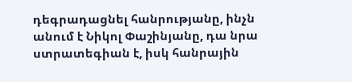դեգրադացնել հանրությանը, ինչն անում է Նիկոլ Փաշինյանը, դա նրա ստրատեգիան է, իսկ հանրային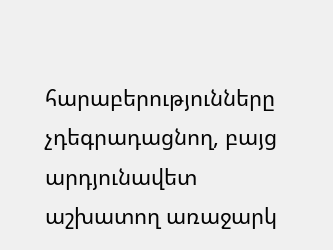հարաբերությունները չդեգրադացնող, բայց արդյունավետ աշխատող առաջարկ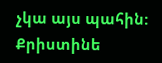չկա այս պահին:
Քրիստինե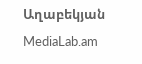Աղաբեկյան
MediaLab.am